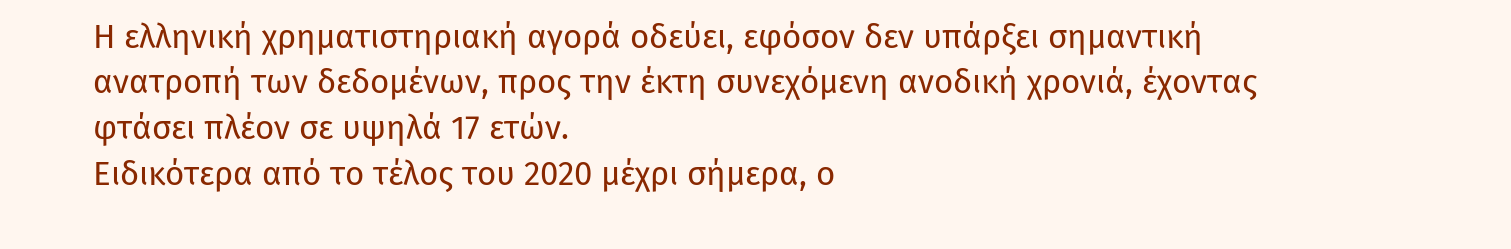Η ελληνική χρηματιστηριακή αγορά οδεύει, εφόσον δεν υπάρξει σημαντική ανατροπή των δεδομένων, προς την έκτη συνεχόμενη ανοδική χρονιά, έχοντας φτάσει πλέον σε υψηλά 17 ετών.
Ειδικότερα από το τέλος του 2020 μέχρι σήμερα, ο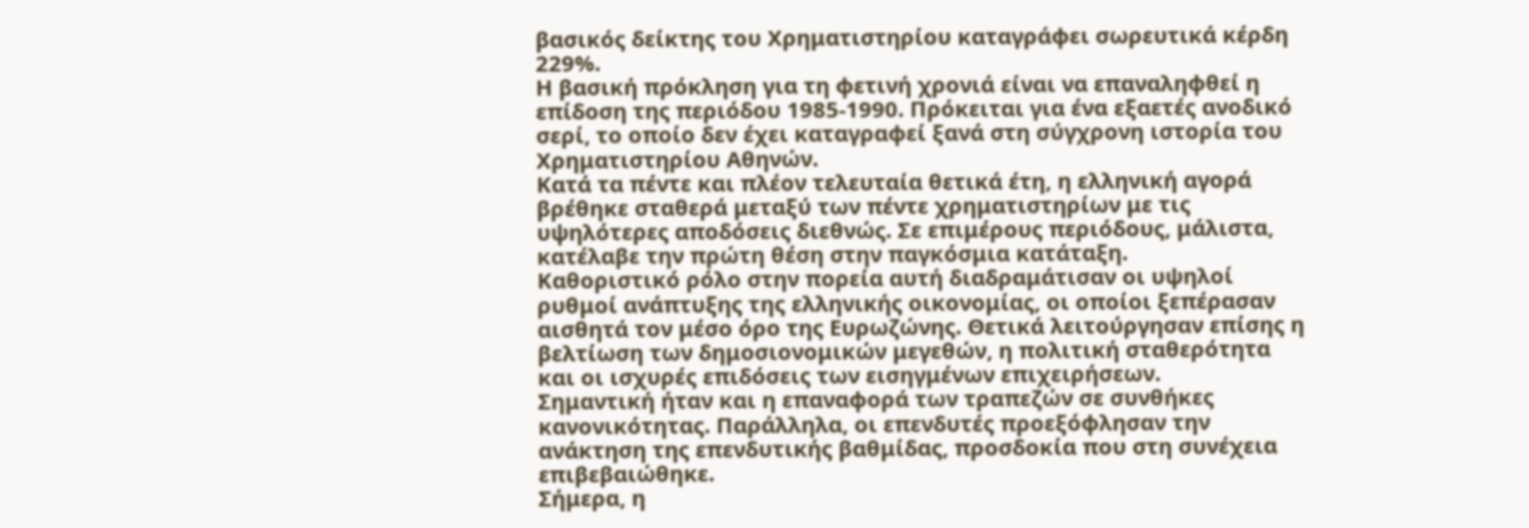βασικός δείκτης του Χρηματιστηρίου καταγράφει σωρευτικά κέρδη 229%.
Η βασική πρόκληση για τη φετινή χρονιά είναι να επαναληφθεί η επίδοση της περιόδου 1985-1990. Πρόκειται για ένα εξαετές ανοδικό σερί, το οποίο δεν έχει καταγραφεί ξανά στη σύγχρονη ιστορία του Χρηματιστηρίου Αθηνών.
Κατά τα πέντε και πλέον τελευταία θετικά έτη, η ελληνική αγορά βρέθηκε σταθερά μεταξύ των πέντε χρηματιστηρίων με τις υψηλότερες αποδόσεις διεθνώς. Σε επιμέρους περιόδους, μάλιστα, κατέλαβε την πρώτη θέση στην παγκόσμια κατάταξη.
Καθοριστικό ρόλο στην πορεία αυτή διαδραμάτισαν οι υψηλοί ρυθμοί ανάπτυξης της ελληνικής οικονομίας, οι οποίοι ξεπέρασαν αισθητά τον μέσο όρο της Ευρωζώνης. Θετικά λειτούργησαν επίσης η βελτίωση των δημοσιονομικών μεγεθών, η πολιτική σταθερότητα και οι ισχυρές επιδόσεις των εισηγμένων επιχειρήσεων.
Σημαντική ήταν και η επαναφορά των τραπεζών σε συνθήκες κανονικότητας. Παράλληλα, οι επενδυτές προεξόφλησαν την ανάκτηση της επενδυτικής βαθμίδας, προσδοκία που στη συνέχεια επιβεβαιώθηκε.
Σήμερα, η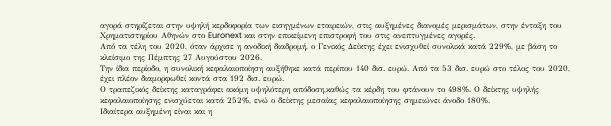αγορά στηρίζεται στην υψηλή κερδοφορία των εισηγμένων εταιρειών, στις αυξημένες διανομές μερισμάτων, στην ένταξη του Χρηματιστηρίου Αθηνών στο Euronext και στην επικείμενη επιστροφή του στις ανεπτυγμένες αγορές.
Από τα τέλη του 2020, όταν άρχισε η ανοδική διαδρομή, ο Γενικός Δείκτης έχει ενισχυθεί συνολικά κατά 229%, με βάση το κλείσιμο της Πέμπτης 27 Αυγούστου 2026.
Την ίδια περίοδο, η συνολική κεφαλαιοποίηση αυξήθηκε κατά περίπου 140 δισ. ευρώ. Από τα 53 δισ. ευρώ στο τέλος του 2020, έχει πλέον διαμορφωθεί κοντά στα 192 δισ. ευρώ.
Ο τραπεζικός δείκτης καταγράφει ακόμη υψηλότερη απόδοση,καθώς τα κέρδη του φτάνουν το 498%. Ο δείκτης υψηλής κεφαλαιοποίησης ενισχύεται κατά 252%, ενώ ο δείκτης μεσαίας κεφαλαιοποίησης σημειώνει άνοδο 180%.
Ιδιαίτερα αυξημένη είναι και η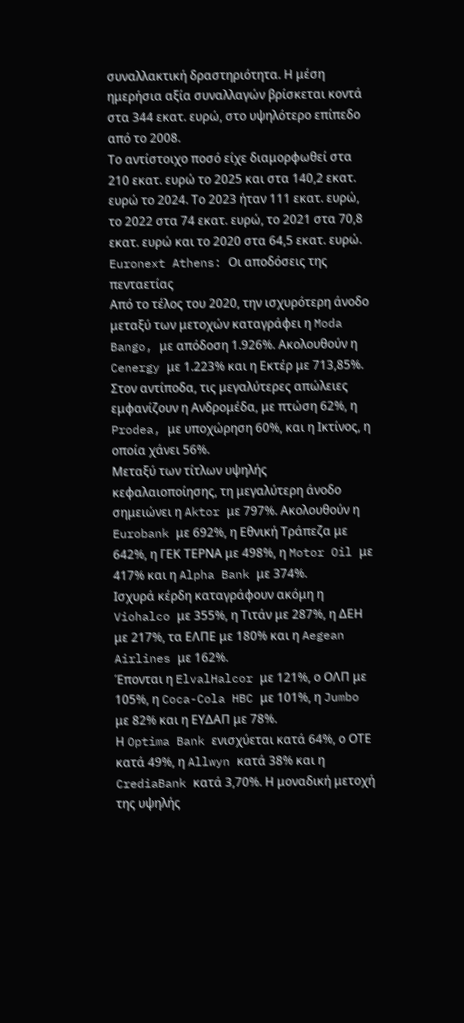συναλλακτική δραστηριότητα. Η μέση ημερήσια αξία συναλλαγών βρίσκεται κοντά στα 344 εκατ. ευρώ, στο υψηλότερο επίπεδο από το 2008.
Το αντίστοιχο ποσό είχε διαμορφωθεί στα 210 εκατ. ευρώ το 2025 και στα 140,2 εκατ. ευρώ το 2024. Το 2023 ήταν 111 εκατ. ευρώ, το 2022 στα 74 εκατ. ευρώ, το 2021 στα 70,8 εκατ. ευρώ και το 2020 στα 64,5 εκατ. ευρώ.
Euronext Athens: Οι αποδόσεις της πενταετίας
Από το τέλος του 2020, την ισχυρότερη άνοδο μεταξύ των μετοχών καταγράφει η Moda Bango, με απόδοση 1.926%. Ακολουθούν η Cenergy με 1.223% και η Εκτέρ με 713,85%.
Στον αντίποδα, τις μεγαλύτερες απώλειες εμφανίζουν η Ανδρομέδα, με πτώση 62%, η Prodea, με υποχώρηση 60%, και η Ικτίνος, η οποία χάνει 56%.
Μεταξύ των τίτλων υψηλής κεφαλαιοποίησης, τη μεγαλύτερη άνοδο σημειώνει η Aktor με 797%. Ακολουθούν η Eurobank με 692%, η Εθνική Τράπεζα με 642%, η ΓΕΚ ΤΕΡΝΑ με 498%, η Motor Oil με 417% και η Alpha Bank με 374%.
Ισχυρά κέρδη καταγράφουν ακόμη η Viohalco με 355%, η Τιτάν με 287%, η ΔΕΗ με 217%, τα ΕΛΠΕ με 180% και η Aegean Airlines με 162%.
Έπονται η ElvalHalcor με 121%, ο ΟΛΠ με 105%, η Coca-Cola HBC με 101%, η Jumbo με 82% και η ΕΥΔΑΠ με 78%.
Η Optima Bank ενισχύεται κατά 64%, ο ΟΤΕ κατά 49%, η Allwyn κατά 38% και η CrediaBank κατά 3,70%. Η μοναδική μετοχή της υψηλής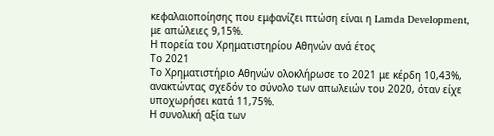κεφαλαιοποίησης που εμφανίζει πτώση είναι η Lamda Development, με απώλειες 9,15%.
Η πορεία του Χρηματιστηρίου Αθηνών ανά έτος
Το 2021
Το Χρηματιστήριο Αθηνών ολοκλήρωσε το 2021 με κέρδη 10,43%, ανακτώντας σχεδόν το σύνολο των απωλειών του 2020, όταν είχε υποχωρήσει κατά 11,75%.
Η συνολική αξία των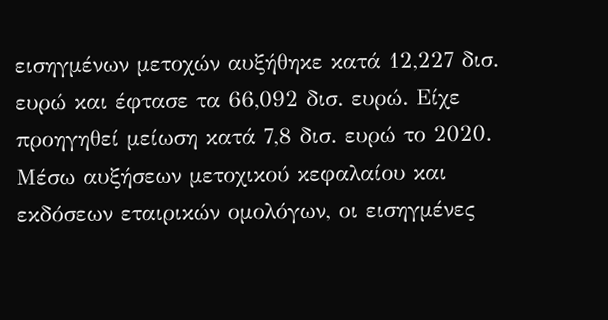εισηγμένων μετοχών αυξήθηκε κατά 12,227 δισ. ευρώ και έφτασε τα 66,092 δισ. ευρώ. Είχε προηγηθεί μείωση κατά 7,8 δισ. ευρώ το 2020.
Μέσω αυξήσεων μετοχικού κεφαλαίου και εκδόσεων εταιρικών ομολόγων, οι εισηγμένες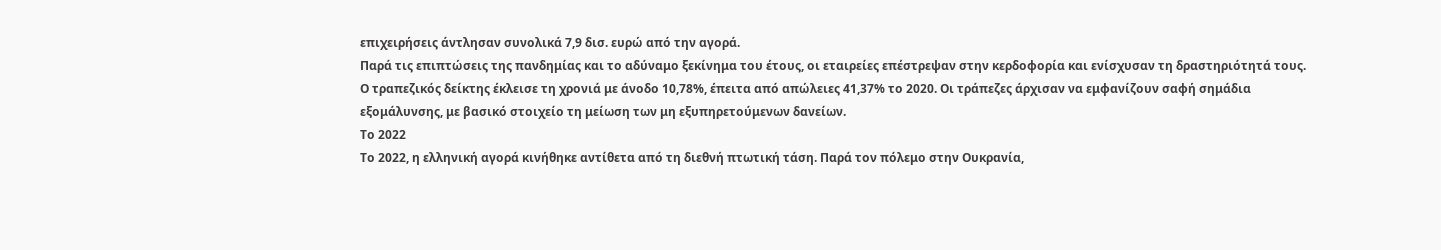επιχειρήσεις άντλησαν συνολικά 7,9 δισ. ευρώ από την αγορά.
Παρά τις επιπτώσεις της πανδημίας και το αδύναμο ξεκίνημα του έτους, οι εταιρείες επέστρεψαν στην κερδοφορία και ενίσχυσαν τη δραστηριότητά τους.
Ο τραπεζικός δείκτης έκλεισε τη χρονιά με άνοδο 10,78%, έπειτα από απώλειες 41,37% το 2020. Οι τράπεζες άρχισαν να εμφανίζουν σαφή σημάδια εξομάλυνσης, με βασικό στοιχείο τη μείωση των μη εξυπηρετούμενων δανείων.
Το 2022
Το 2022, η ελληνική αγορά κινήθηκε αντίθετα από τη διεθνή πτωτική τάση. Παρά τον πόλεμο στην Ουκρανία,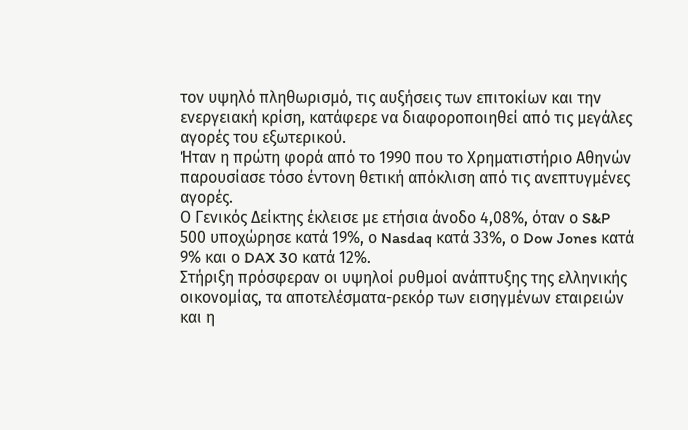τον υψηλό πληθωρισμό, τις αυξήσεις των επιτοκίων και την ενεργειακή κρίση, κατάφερε να διαφοροποιηθεί από τις μεγάλες αγορές του εξωτερικού.
Ήταν η πρώτη φορά από το 1990 που το Χρηματιστήριο Αθηνών παρουσίασε τόσο έντονη θετική απόκλιση από τις ανεπτυγμένες αγορές.
Ο Γενικός Δείκτης έκλεισε με ετήσια άνοδο 4,08%, όταν ο S&P 500 υποχώρησε κατά 19%, ο Nasdaq κατά 33%, ο Dow Jones κατά 9% και ο DAX 30 κατά 12%.
Στήριξη πρόσφεραν οι υψηλοί ρυθμοί ανάπτυξης της ελληνικής οικονομίας, τα αποτελέσματα-ρεκόρ των εισηγμένων εταιρειών και η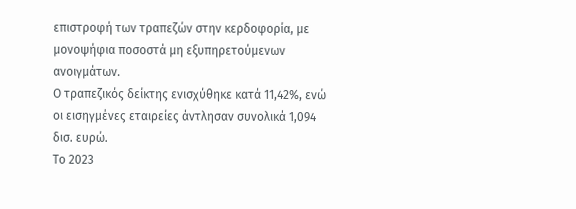επιστροφή των τραπεζών στην κερδοφορία, με μονοψήφια ποσοστά μη εξυπηρετούμενων ανοιγμάτων.
Ο τραπεζικός δείκτης ενισχύθηκε κατά 11,42%, ενώ οι εισηγμένες εταιρείες άντλησαν συνολικά 1,094 δισ. ευρώ.
Το 2023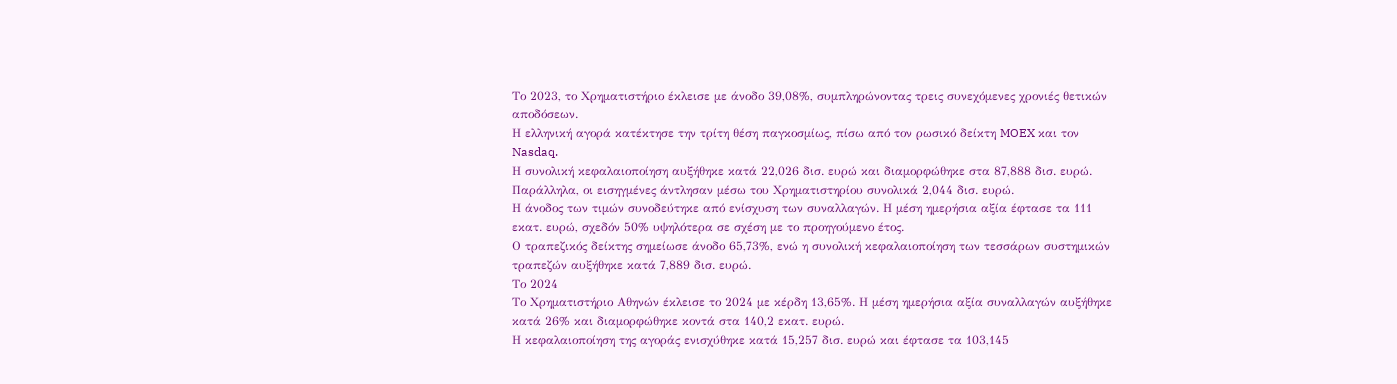Το 2023, το Χρηματιστήριο έκλεισε με άνοδο 39,08%, συμπληρώνοντας τρεις συνεχόμενες χρονιές θετικών αποδόσεων.
Η ελληνική αγορά κατέκτησε την τρίτη θέση παγκοσμίως, πίσω από τον ρωσικό δείκτη MOEX και τον Nasdaq.
Η συνολική κεφαλαιοποίηση αυξήθηκε κατά 22,026 δισ. ευρώ και διαμορφώθηκε στα 87,888 δισ. ευρώ. Παράλληλα, οι εισηγμένες άντλησαν μέσω του Χρηματιστηρίου συνολικά 2,044 δισ. ευρώ.
Η άνοδος των τιμών συνοδεύτηκε από ενίσχυση των συναλλαγών. Η μέση ημερήσια αξία έφτασε τα 111 εκατ. ευρώ, σχεδόν 50% υψηλότερα σε σχέση με το προηγούμενο έτος.
Ο τραπεζικός δείκτης σημείωσε άνοδο 65,73%, ενώ η συνολική κεφαλαιοποίηση των τεσσάρων συστημικών τραπεζών αυξήθηκε κατά 7,889 δισ. ευρώ.
Το 2024
Το Χρηματιστήριο Αθηνών έκλεισε το 2024 με κέρδη 13,65%. Η μέση ημερήσια αξία συναλλαγών αυξήθηκε κατά 26% και διαμορφώθηκε κοντά στα 140,2 εκατ. ευρώ.
Η κεφαλαιοποίηση της αγοράς ενισχύθηκε κατά 15,257 δισ. ευρώ και έφτασε τα 103,145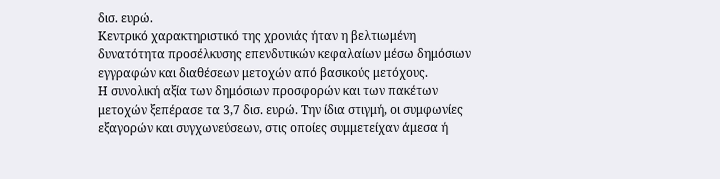δισ. ευρώ.
Κεντρικό χαρακτηριστικό της χρονιάς ήταν η βελτιωμένη δυνατότητα προσέλκυσης επενδυτικών κεφαλαίων μέσω δημόσιων εγγραφών και διαθέσεων μετοχών από βασικούς μετόχους.
Η συνολική αξία των δημόσιων προσφορών και των πακέτων μετοχών ξεπέρασε τα 3,7 δισ. ευρώ. Την ίδια στιγμή, οι συμφωνίες εξαγορών και συγχωνεύσεων, στις οποίες συμμετείχαν άμεσα ή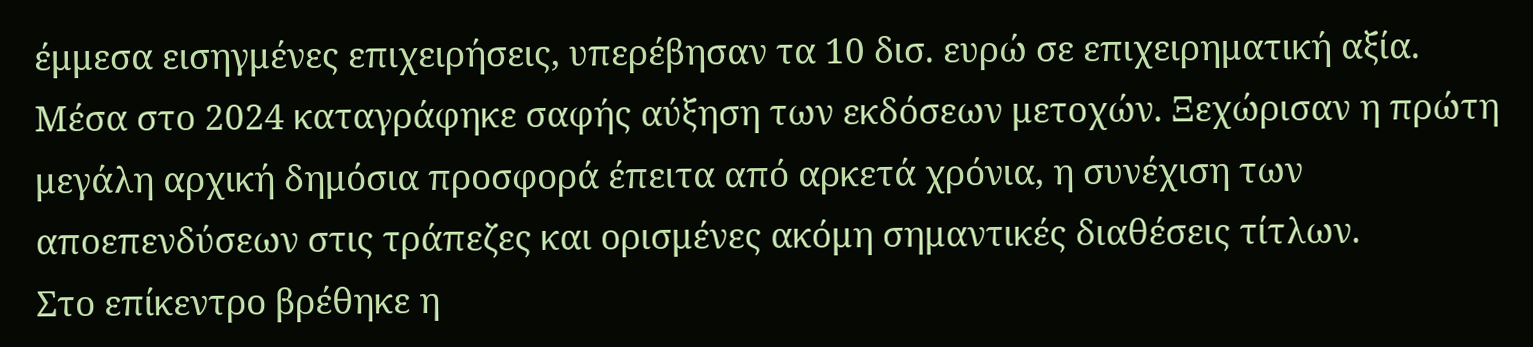έμμεσα εισηγμένες επιχειρήσεις, υπερέβησαν τα 10 δισ. ευρώ σε επιχειρηματική αξία.
Μέσα στο 2024 καταγράφηκε σαφής αύξηση των εκδόσεων μετοχών. Ξεχώρισαν η πρώτη μεγάλη αρχική δημόσια προσφορά έπειτα από αρκετά χρόνια, η συνέχιση των αποεπενδύσεων στις τράπεζες και ορισμένες ακόμη σημαντικές διαθέσεις τίτλων.
Στο επίκεντρο βρέθηκε η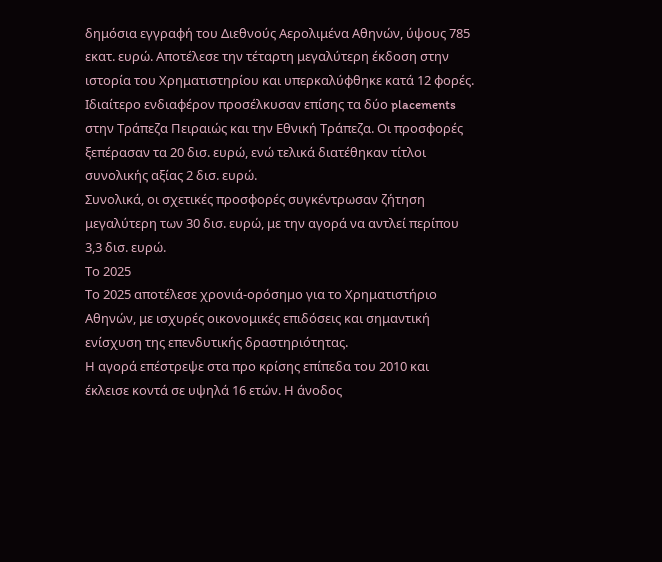δημόσια εγγραφή του Διεθνούς Αερολιμένα Αθηνών, ύψους 785 εκατ. ευρώ. Αποτέλεσε την τέταρτη μεγαλύτερη έκδοση στην ιστορία του Χρηματιστηρίου και υπερκαλύφθηκε κατά 12 φορές.
Ιδιαίτερο ενδιαφέρον προσέλκυσαν επίσης τα δύο placements στην Τράπεζα Πειραιώς και την Εθνική Τράπεζα. Οι προσφορές ξεπέρασαν τα 20 δισ. ευρώ, ενώ τελικά διατέθηκαν τίτλοι συνολικής αξίας 2 δισ. ευρώ.
Συνολικά, οι σχετικές προσφορές συγκέντρωσαν ζήτηση μεγαλύτερη των 30 δισ. ευρώ, με την αγορά να αντλεί περίπου 3,3 δισ. ευρώ.
Το 2025
Το 2025 αποτέλεσε χρονιά-ορόσημο για το Χρηματιστήριο Αθηνών, με ισχυρές οικονομικές επιδόσεις και σημαντική ενίσχυση της επενδυτικής δραστηριότητας.
Η αγορά επέστρεψε στα προ κρίσης επίπεδα του 2010 και έκλεισε κοντά σε υψηλά 16 ετών. Η άνοδος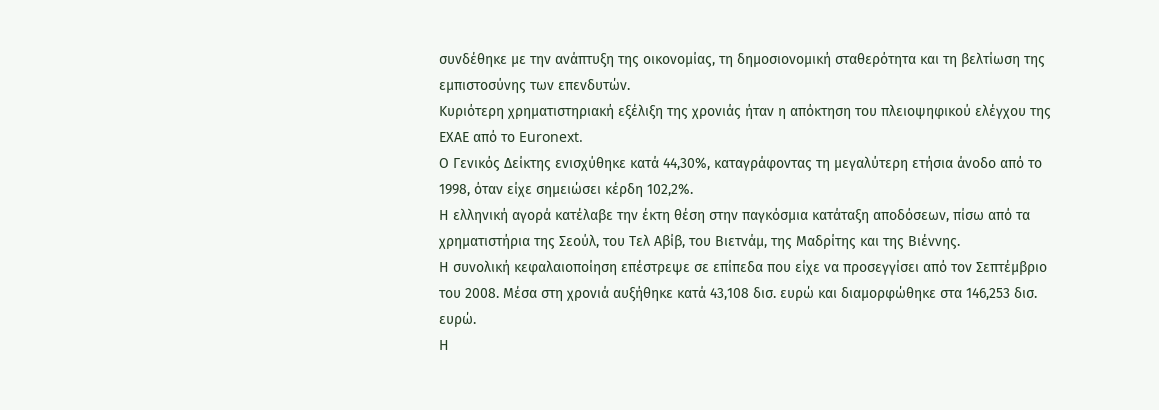συνδέθηκε με την ανάπτυξη της οικονομίας, τη δημοσιονομική σταθερότητα και τη βελτίωση της εμπιστοσύνης των επενδυτών.
Κυριότερη χρηματιστηριακή εξέλιξη της χρονιάς ήταν η απόκτηση του πλειοψηφικού ελέγχου της ΕΧΑΕ από το Euronext.
Ο Γενικός Δείκτης ενισχύθηκε κατά 44,30%, καταγράφοντας τη μεγαλύτερη ετήσια άνοδο από το 1998, όταν είχε σημειώσει κέρδη 102,2%.
Η ελληνική αγορά κατέλαβε την έκτη θέση στην παγκόσμια κατάταξη αποδόσεων, πίσω από τα χρηματιστήρια της Σεούλ, του Τελ Αβίβ, του Βιετνάμ, της Μαδρίτης και της Βιέννης.
Η συνολική κεφαλαιοποίηση επέστρεψε σε επίπεδα που είχε να προσεγγίσει από τον Σεπτέμβριο του 2008. Μέσα στη χρονιά αυξήθηκε κατά 43,108 δισ. ευρώ και διαμορφώθηκε στα 146,253 δισ. ευρώ.
Η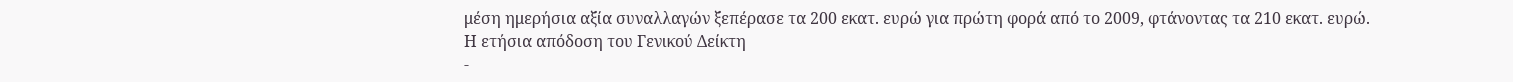μέση ημερήσια αξία συναλλαγών ξεπέρασε τα 200 εκατ. ευρώ για πρώτη φορά από το 2009, φτάνοντας τα 210 εκατ. ευρώ.
Η ετήσια απόδοση του Γενικού Δείκτη
-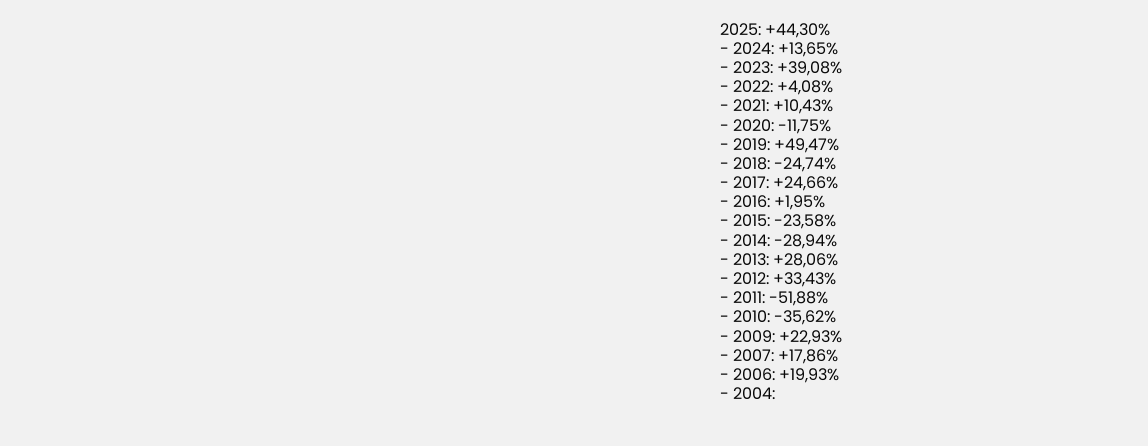2025: +44,30%
- 2024: +13,65%
- 2023: +39,08%
- 2022: +4,08%
- 2021: +10,43%
- 2020: -11,75%
- 2019: +49,47%
- 2018: -24,74%
- 2017: +24,66%
- 2016: +1,95%
- 2015: -23,58%
- 2014: -28,94%
- 2013: +28,06%
- 2012: +33,43%
- 2011: -51,88%
- 2010: -35,62%
- 2009: +22,93%
- 2007: +17,86%
- 2006: +19,93%
- 2004: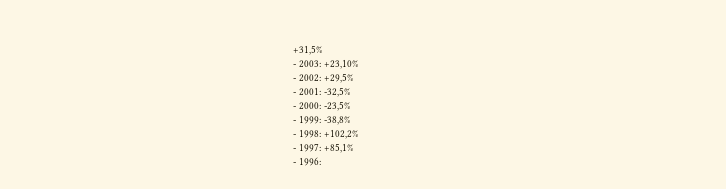+31,5%
- 2003: +23,10%
- 2002: +29,5%
- 2001: -32,5%
- 2000: -23,5%
- 1999: -38,8%
- 1998: +102,2%
- 1997: +85,1%
- 1996: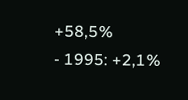+58,5%
- 1995: +2,1%